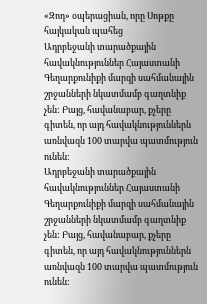«Զոդ» օպերացիան, որը Սոթքը հայկական պահեց
Ադրբեջանի տարածքային հավակնություններ Հայաստանի Գեղարքունիքի մարզի սահմանային շրջանների նկատմամբ գաղտնիք չեն: Բայց, հավանաբար, քչերը գիտեն, որ այդ հավակնություններն առնվազն 100 տարվա պատմություն ունեն:
Ադրբեջանի տարածքային հավակնություններ Հայաստանի Գեղարքունիքի մարզի սահմանային շրջանների նկատմամբ գաղտնիք չեն: Բայց, հավանաբար, քչերը գիտեն, որ այդ հավակնություններն առնվազն 100 տարվա պատմություն ունեն: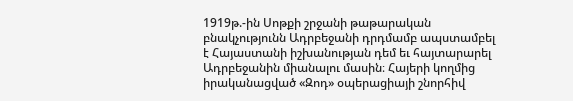1919թ.-ին Սոթքի շրջանի թաթարական բնակչությունն Ադրբեջանի դրդմամբ ապստամբել է Հայաստանի իշխանության դեմ եւ հայտարարել Ադրբեջանին միանալու մասին։ Հայերի կողմից իրականացված «Զոդ» օպերացիայի շնորհիվ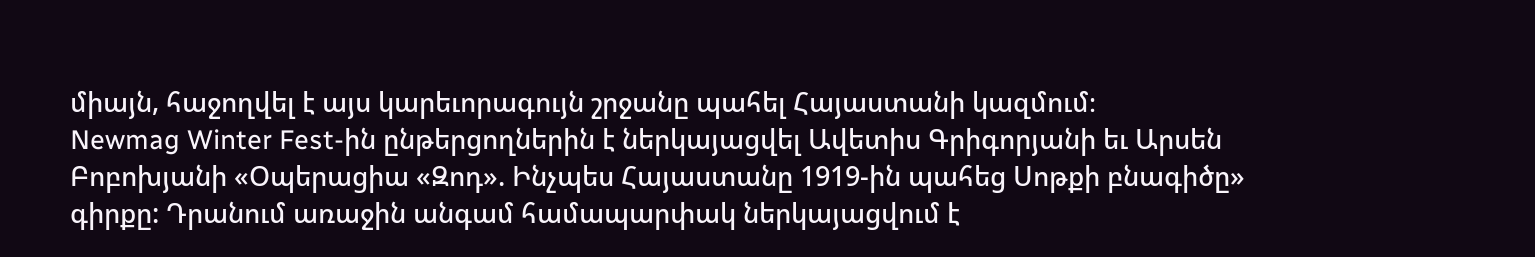միայն, հաջողվել է այս կարեւորագույն շրջանը պահել Հայաստանի կազմում։
Newmag Winter Fest-ին ընթերցողներին է ներկայացվել Ավետիս Գրիգորյանի եւ Արսեն Բոբոխյանի «Օպերացիա «Զոդ». Ինչպես Հայաստանը 1919-ին պահեց Սոթքի բնագիծը» գիրքը: Դրանում առաջին անգամ համապարփակ ներկայացվում է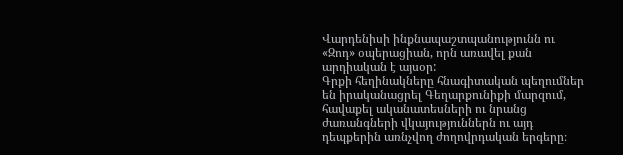Վարդենիսի ինքնապաշտպանությունն ու «Զոդ» օպերացիան, որն առավել քան արդիական է այսօր:
Գրքի հեղինակները հնագիտական պեղումներ են իրականացրել Գեղարքունիքի մարզում, հավաքել ականատեսների ու նրանց ժառանգների վկայություններն ու այդ դեպքերին առնչվող ժողովրդական երգերը։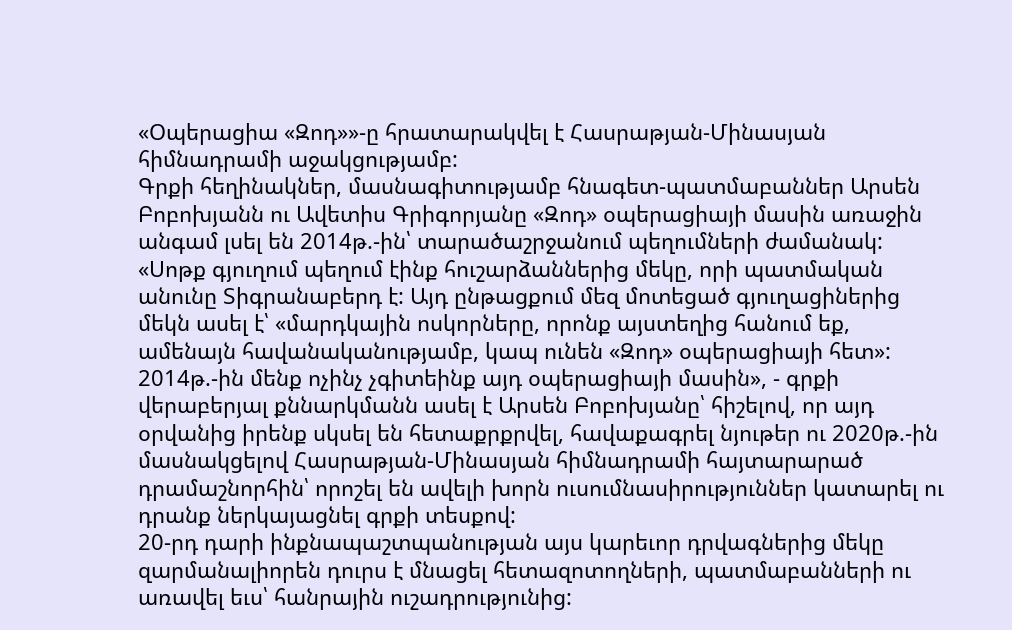«Օպերացիա «Զոդ»»-ը հրատարակվել է Հասրաթյան-Մինասյան հիմնադրամի աջակցությամբ:
Գրքի հեղինակներ, մասնագիտությամբ հնագետ-պատմաբաններ Արսեն Բոբոխյանն ու Ավետիս Գրիգորյանը «Զոդ» օպերացիայի մասին առաջին անգամ լսել են 2014թ.-ին՝ տարածաշրջանում պեղումների ժամանակ:
«Սոթք գյուղում պեղում էինք հուշարձաններից մեկը, որի պատմական անունը Տիգրանաբերդ է: Այդ ընթացքում մեզ մոտեցած գյուղացիներից մեկն ասել է՝ «մարդկային ոսկորները, որոնք այստեղից հանում եք, ամենայն հավանականությամբ, կապ ունեն «Զոդ» օպերացիայի հետ»: 2014թ.-ին մենք ոչինչ չգիտեինք այդ օպերացիայի մասին», - գրքի վերաբերյալ քննարկմանն ասել է Արսեն Բոբոխյանը՝ հիշելով, որ այդ օրվանից իրենք սկսել են հետաքրքրվել, հավաքագրել նյութեր ու 2020թ.-ին մասնակցելով Հասրաթյան-Մինասյան հիմնադրամի հայտարարած դրամաշնորհին՝ որոշել են ավելի խորն ուսումնասիրություններ կատարել ու դրանք ներկայացնել գրքի տեսքով:
20-րդ դարի ինքնապաշտպանության այս կարեւոր դրվագներից մեկը զարմանալիորեն դուրս է մնացել հետազոտողների, պատմաբանների ու առավել եւս՝ հանրային ուշադրությունից: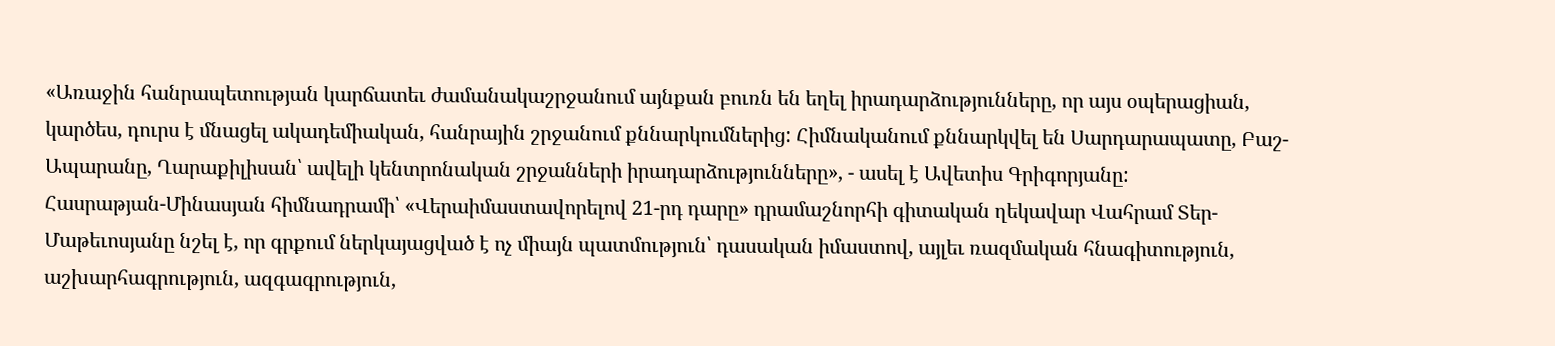«Առաջին հանրապետության կարճատեւ ժամանակաշրջանում այնքան բուռն են եղել իրադարձությունները, որ այս օպերացիան, կարծես, դուրս է մնացել ակադեմիական, հանրային շրջանում քննարկումներից: Հիմնականում քննարկվել են Սարդարապատը, Բաշ-Ապարանը, Ղարաքիլիսան՝ ավելի կենտրոնական շրջանների իրադարձությունները», - ասել է Ավետիս Գրիգորյանը:
Հասրաթյան-Մինասյան հիմնադրամի՝ «Վերաիմաստավորելով 21-րդ դարը» դրամաշնորհի գիտական ղեկավար Վահրամ Տեր-Մաթեւոսյանը նշել է, որ գրքում ներկայացված է ոչ միայն պատմություն՝ դասական իմաստով, այլեւ ռազմական հնագիտություն, աշխարհագրություն, ազգագրություն,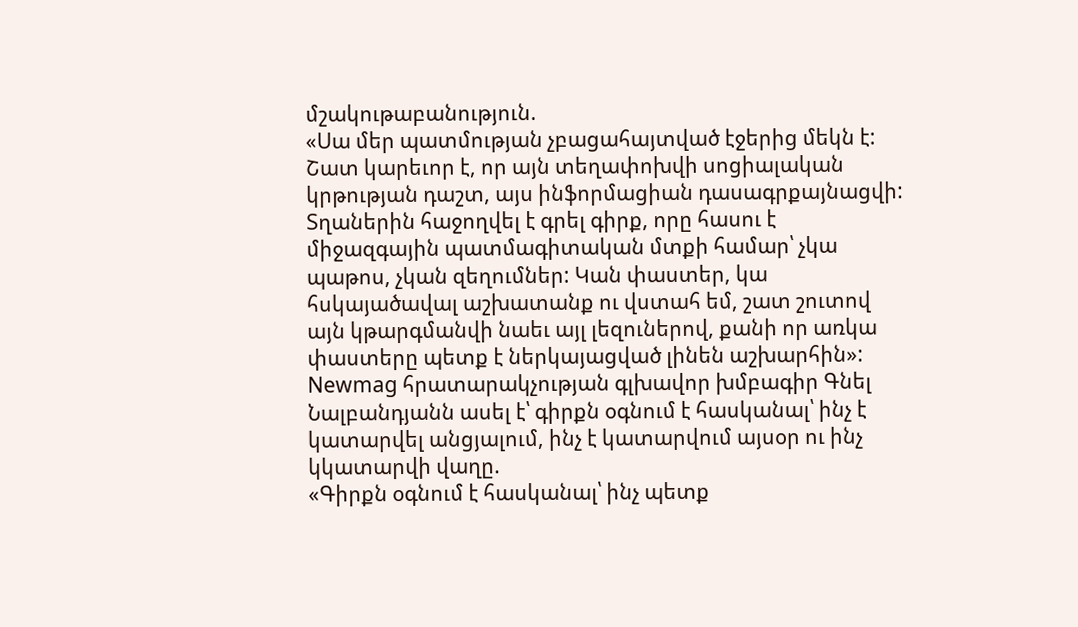մշակութաբանություն.
«Սա մեր պատմության չբացահայտված էջերից մեկն է: Շատ կարեւոր է, որ այն տեղափոխվի սոցիալական կրթության դաշտ, այս ինֆորմացիան դասագրքայնացվի: Տղաներին հաջողվել է գրել գիրք, որը հասու է միջազգային պատմագիտական մտքի համար՝ չկա պաթոս, չկան զեղումներ: Կան փաստեր, կա հսկայածավալ աշխատանք ու վստահ եմ, շատ շուտով այն կթարգմանվի նաեւ այլ լեզուներով, քանի որ առկա փաստերը պետք է ներկայացված լինեն աշխարհին»:
Newmag հրատարակչության գլխավոր խմբագիր Գնել Նալբանդյանն ասել է՝ գիրքն օգնում է հասկանալ՝ ինչ է կատարվել անցյալում, ինչ է կատարվում այսօր ու ինչ կկատարվի վաղը.
«Գիրքն օգնում է հասկանալ՝ ինչ պետք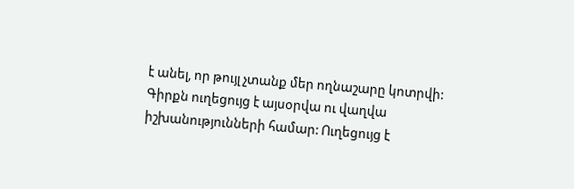է անել, որ թույլ չտանք մեր ողնաշարը կոտրվի: Գիրքն ուղեցույց է այսօրվա ու վաղվա իշխանությունների համար: Ուղեցույց է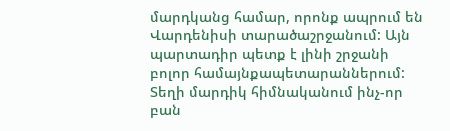մարդկանց համար, որոնք ապրում են Վարդենիսի տարածաշրջանում: Այն պարտադիր պետք է լինի շրջանի բոլոր համայնքապետարաններում: Տեղի մարդիկ հիմնականում ինչ-որ բան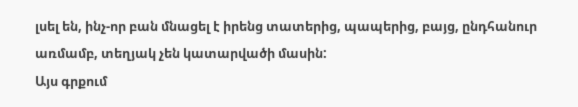լսել են, ինչ-որ բան մնացել է իրենց տատերից, պապերից, բայց, ընդհանուր առմամբ, տեղյակ չեն կատարվածի մասին:
Այս գրքում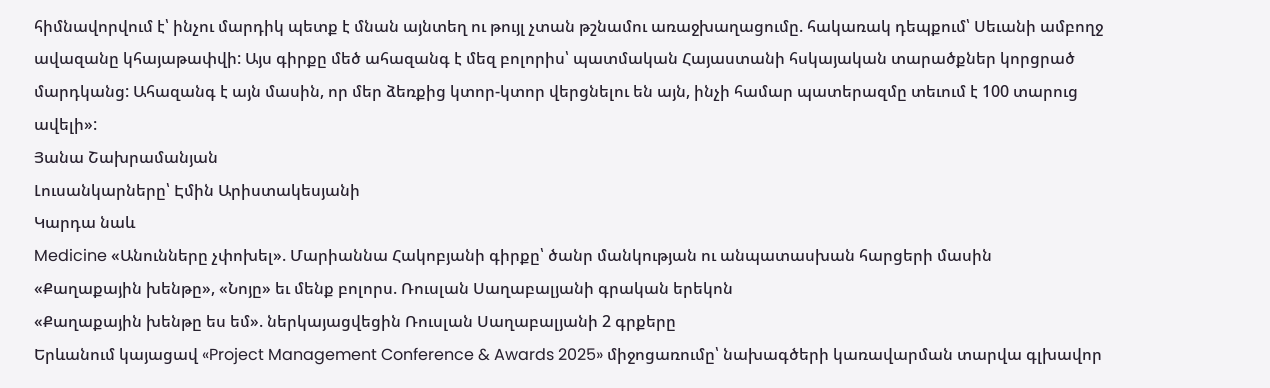հիմնավորվում է՝ ինչու մարդիկ պետք է մնան այնտեղ ու թույլ չտան թշնամու առաջխաղացումը. հակառակ դեպքում՝ Սեւանի ամբողջ ավազանը կհայաթափվի: Այս գիրքը մեծ ահազանգ է մեզ բոլորիս՝ պատմական Հայաստանի հսկայական տարածքներ կորցրած մարդկանց: Ահազանգ է այն մասին, որ մեր ձեռքից կտոր-կտոր վերցնելու են այն, ինչի համար պատերազմը տեւում է 100 տարուց ավելի»:
Յանա Շախրամանյան
Լուսանկարները՝ Էմին Արիստակեսյանի
Կարդա նաև
Medicine «Անունները չփոխել». Մարիաննա Հակոբյանի գիրքը՝ ծանր մանկության ու անպատասխան հարցերի մասին
«Քաղաքային խենթը», «Նոյը» եւ մենք բոլորս. Ռուսլան Սաղաբալյանի գրական երեկոն
«Քաղաքային խենթը ես եմ». ներկայացվեցին Ռուսլան Սաղաբալյանի 2 գրքերը
Երևանում կայացավ «Project Management Conference & Awards 2025» միջոցառումը՝ նախագծերի կառավարման տարվա գլխավոր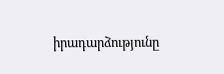իրադարձությունը